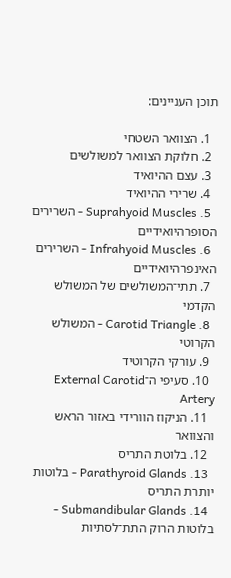תוכן העניינים:

  1. הצוואר השטחי
  2. חלוקת הצוואר למשולשים
  3. עצם ההיואיד
  4. שרירי ההיואיד
  5. Suprahyoid Muscles - השרירים הסופרהיואידיים
  6. Infrahyoid Muscles - השרירים האינפרהיואידיים
  7. תתי־המשולשים של המשולש הקדמי
  8. Carotid Triangle - המשולש הקרוטי
  9. עורקי הקרוטיד
  10. סעיפי ה־External Carotid Artery
  11. הניקוז הוורידי באזור הראש והצוואר
  12. בלוטת התריס
  13. Parathyroid Glands - בלוטות יותרת התריס
  14. Submandibular Glands - בלוטות הרוק התת־לסתיות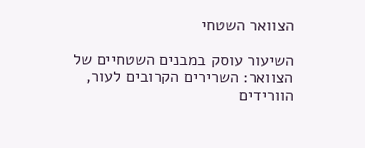הצוואר השטחי

השיעור עוסק במבנים השטחיים של הצוואר: השרירים הקרובים לעור, הוורידים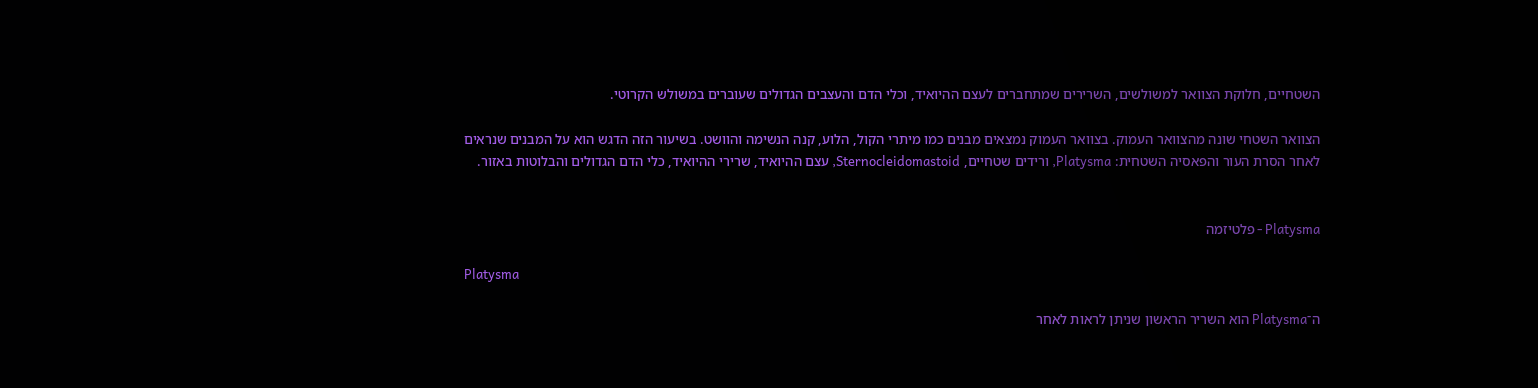השטחיים, חלוקת הצוואר למשולשים, השרירים שמתחברים לעצם ההיואיד, וכלי הדם והעצבים הגדולים שעוברים במשולש הקרוטי.

הצוואר השטחי שונה מהצוואר העמוק. בצוואר העמוק נמצאים מבנים כמו מיתרי הקול, הלוע, קנה הנשימה והוושט. בשיעור הזה הדגש הוא על המבנים שנראים לאחר הסרת העור והפאסיה השטחית: Platysma, ורידים שטחיים, Sternocleidomastoid, עצם ההיואיד, שרירי ההיואיד, כלי הדם הגדולים והבלוטות באזור.


Platysma - פלטיזמה

Platysma

ה־Platysma הוא השריר הראשון שניתן לראות לאחר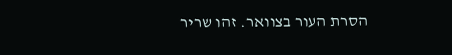הסרת העור בצוואר. זהו שריר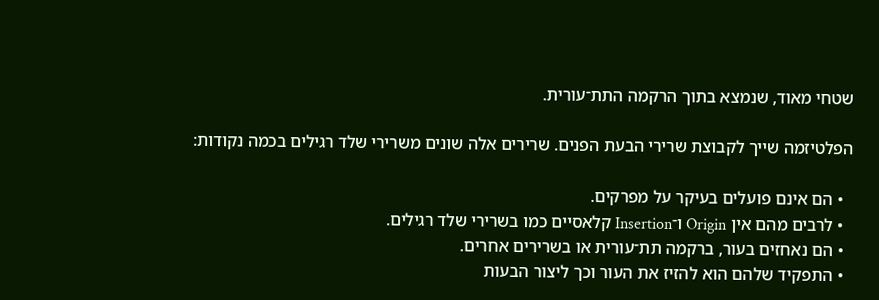שטחי מאוד, שנמצא בתוך הרקמה התת־עורית.

הפלטיזמה שייך לקבוצת שרירי הבעת הפנים. שרירים אלה שונים משרירי שלד רגילים בכמה נקודות:

  • הם אינם פועלים בעיקר על מפרקים.
  • לרבים מהם אין Origin ו־Insertion קלאסיים כמו בשרירי שלד רגילים.
  • הם נאחזים בעור, ברקמה תת־עורית או בשרירים אחרים.
  • התפקיד שלהם הוא להזיז את העור וכך ליצור הבעות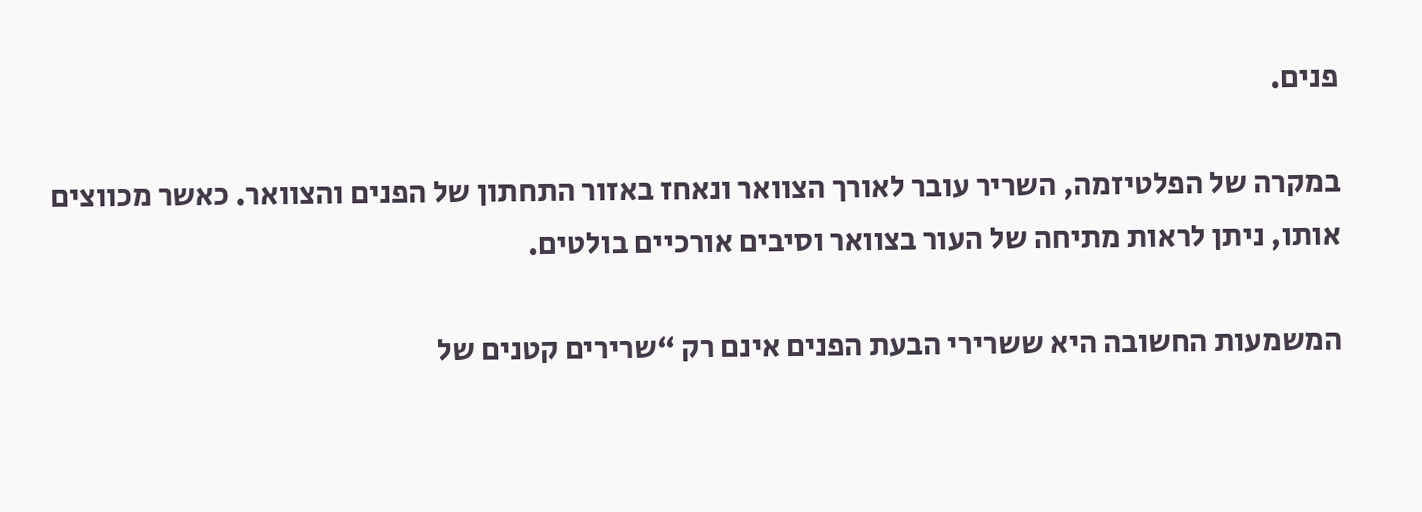פנים.

במקרה של הפלטיזמה, השריר עובר לאורך הצוואר ונאחז באזור התחתון של הפנים והצוואר. כאשר מכווצים אותו, ניתן לראות מתיחה של העור בצוואר וסיבים אורכיים בולטים.

המשמעות החשובה היא ששרירי הבעת הפנים אינם רק “שרירים קטנים של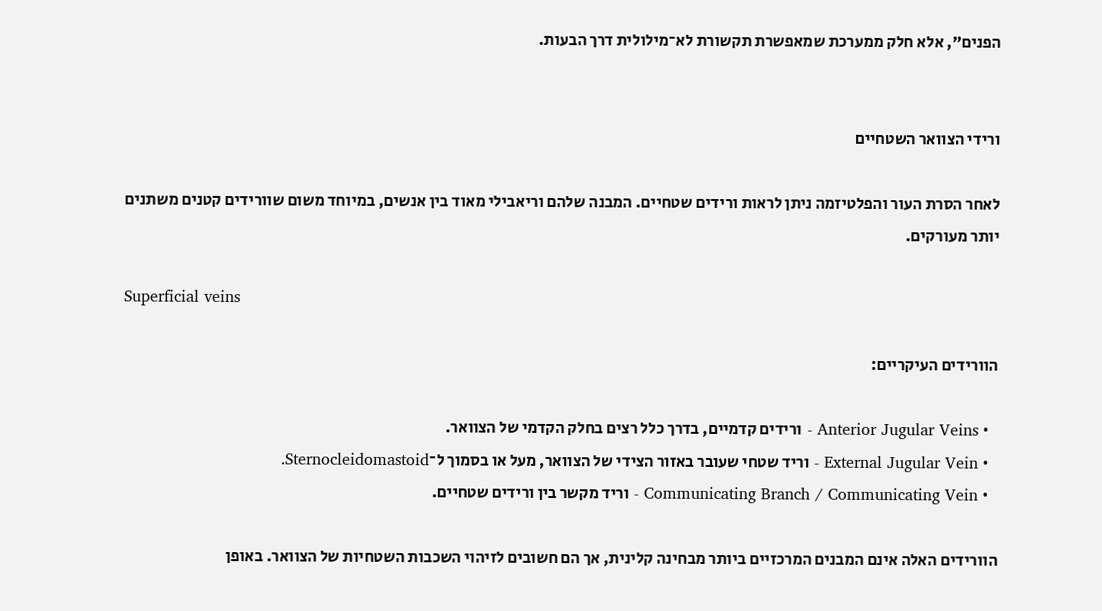הפנים”, אלא חלק ממערכת שמאפשרת תקשורת לא־מילולית דרך הבעות.


ורידי הצוואר השטחיים

לאחר הסרת העור והפלטיזמה ניתן לראות ורידים שטחיים. המבנה שלהם וריאבילי מאוד בין אנשים, במיוחד משום שוורידים קטנים משתנים יותר מעורקים.

Superficial veins

הוורידים העיקריים:

  • Anterior Jugular Veins - ורידים קדמיים, בדרך כלל רצים בחלק הקדמי של הצוואר.
  • External Jugular Vein - וריד שטחי שעובר באזור הצידי של הצוואר, מעל או בסמוך ל־Sternocleidomastoid.
  • Communicating Branch / Communicating Vein - וריד מקשר בין ורידים שטחיים.

הוורידים האלה אינם המבנים המרכזיים ביותר מבחינה קלינית, אך הם חשובים לזיהוי השכבות השטחיות של הצוואר. באופן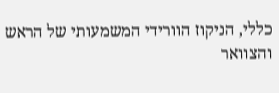כללי, הניקוז הוורידי המשמעותי של הראש והצוואר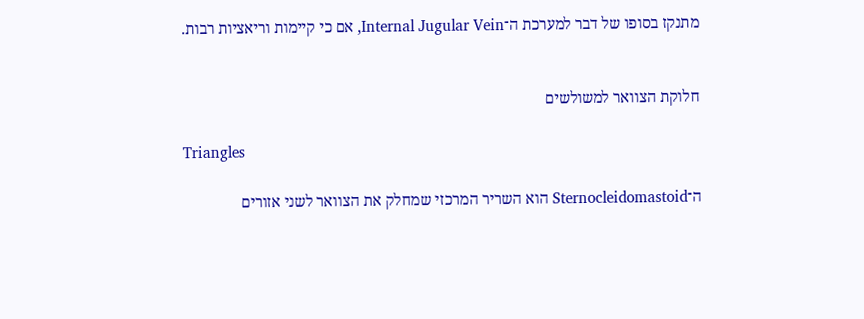מתנקז בסופו של דבר למערכת ה־Internal Jugular Vein, אם כי קיימות וריאציות רבות.


חלוקת הצוואר למשולשים

Triangles

ה־Sternocleidomastoid הוא השריר המרכזי שמחלק את הצוואר לשני אזורים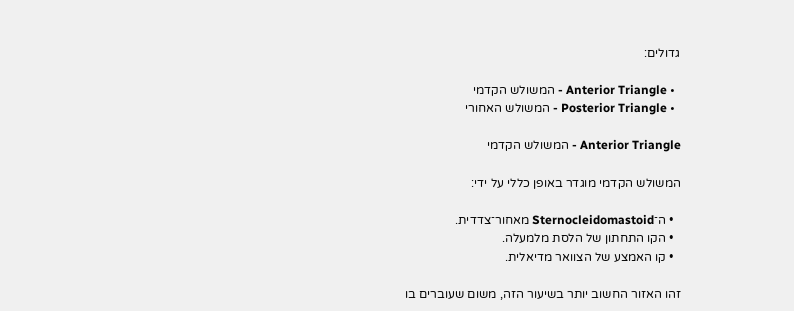גדולים:

  • Anterior Triangle - המשולש הקדמי
  • Posterior Triangle - המשולש האחורי

Anterior Triangle - המשולש הקדמי

המשולש הקדמי מוגדר באופן כללי על ידי:

  • ה־Sternocleidomastoid מאחור־צדדית.
  • הקו התחתון של הלסת מלמעלה.
  • קו האמצע של הצוואר מדיאלית.

זהו האזור החשוב יותר בשיעור הזה, משום שעוברים בו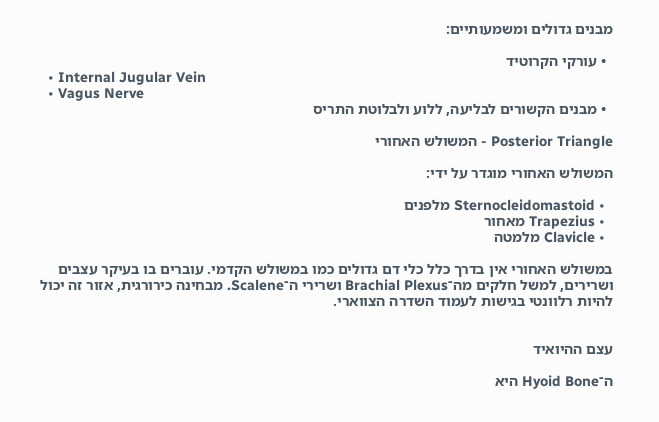מבנים גדולים ומשמעותיים:

  • עורקי הקרוטיד
  • Internal Jugular Vein
  • Vagus Nerve
  • מבנים הקשורים לבליעה, ללוע ולבלוטת התריס

Posterior Triangle - המשולש האחורי

המשולש האחורי מוגדר על ידי:

  • Sternocleidomastoid מלפנים
  • Trapezius מאחור
  • Clavicle מלמטה

במשולש האחורי אין בדרך כלל כלי דם גדולים כמו במשולש הקדמי. עוברים בו בעיקר עצבים ושרירים, למשל חלקים מה־Brachial Plexus ושרירי ה־Scalene. מבחינה כירורגית, אזור זה יכול להיות רלוונטי בגישות לעמוד השדרה הצווארי.


עצם ההיואיד

ה־Hyoid Bone היא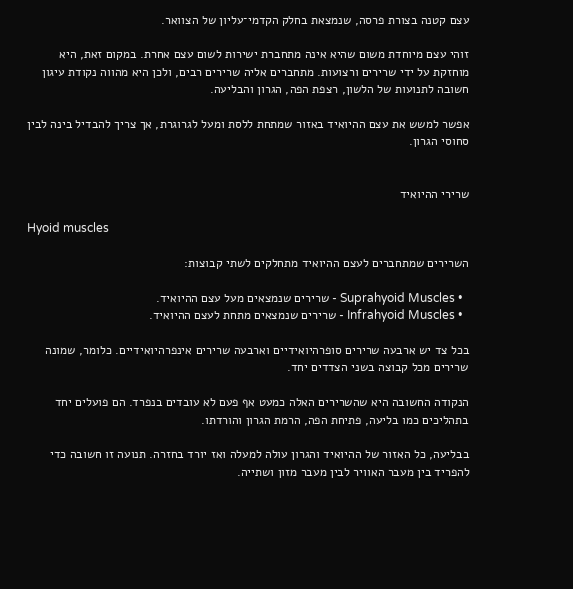עצם קטנה בצורת פרסה, שנמצאת בחלק הקדמי־עליון של הצוואר.

זוהי עצם מיוחדת משום שהיא אינה מתחברת ישירות לשום עצם אחרת. במקום זאת, היא מוחזקת על ידי שרירים ורצועות. מתחברים אליה שרירים רבים, ולכן היא מהווה נקודת עיגון חשובה לתנועות של הלשון, רצפת הפה, הגרון והבליעה.

אפשר למשש את עצם ההיואיד באזור שמתחת ללסת ומעל לגרוגרת, אך צריך להבדיל בינה לבין סחוסי הגרון.


שרירי ההיואיד

Hyoid muscles

השרירים שמתחברים לעצם ההיואיד מתחלקים לשתי קבוצות:

  • Suprahyoid Muscles - שרירים שנמצאים מעל עצם ההיואיד.
  • Infrahyoid Muscles - שרירים שנמצאים מתחת לעצם ההיואיד.

בכל צד יש ארבעה שרירים סופרהיואידיים וארבעה שרירים אינפרהיואידיים. כלומר, שמונה שרירים מכל קבוצה בשני הצדדים יחד.

הנקודה החשובה היא שהשרירים האלה כמעט אף פעם לא עובדים בנפרד. הם פועלים יחד בתהליכים כמו בליעה, פתיחת הפה, הרמת הגרון והורדתו.

בבליעה, כל האזור של ההיואיד והגרון עולה למעלה ואז יורד בחזרה. תנועה זו חשובה כדי להפריד בין מעבר האוויר לבין מעבר מזון ושתייה.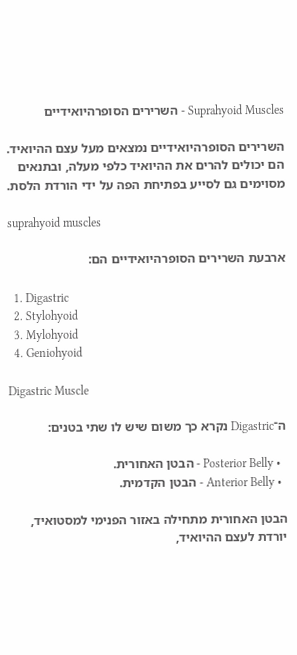Suprahyoid Muscles - השרירים הסופרהיואידיים

השרירים הסופרהיואידיים נמצאים מעל עצם ההיואיד. הם יכולים להרים את ההיואיד כלפי מעלה, ובתנאים מסוימים גם לסייע בפתיחת הפה על ידי הורדת הלסת.

suprahyoid muscles

ארבעת השרירים הסופרהיואידיים הם:

  1. Digastric
  2. Stylohyoid
  3. Mylohyoid
  4. Geniohyoid

Digastric Muscle

ה־Digastric נקרא כך משום שיש לו שתי בטנים:

  • Posterior Belly - הבטן האחורית.
  • Anterior Belly - הבטן הקדמית.

הבטן האחורית מתחילה באזור הפנימי למסטואיד, יורדת לעצם ההיואיד,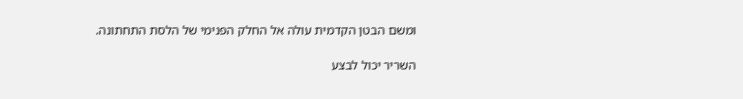ומשם הבטן הקדמית עולה אל החלק הפנימי של הלסת התחתונה.

השריר יכול לבצע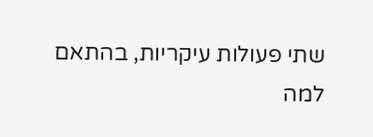שתי פעולות עיקריות, בהתאם למה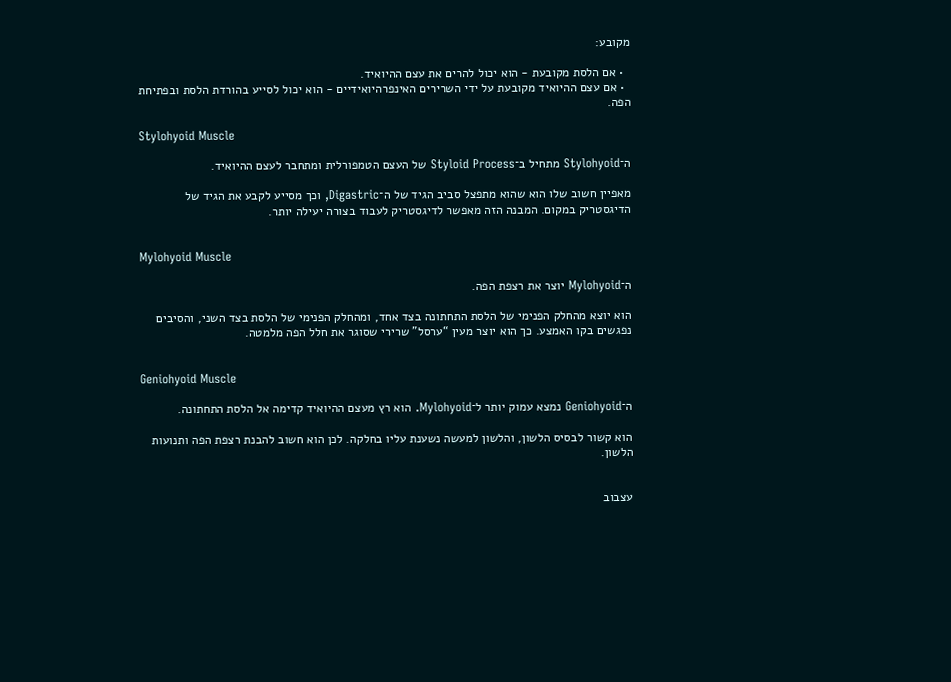מקובע:

  • אם הלסת מקובעת - הוא יכול להרים את עצם ההיואיד.
  • אם עצם ההיואיד מקובעת על ידי השרירים האינפרהיואידיים - הוא יכול לסייע בהורדת הלסת ובפתיחת הפה.

Stylohyoid Muscle

ה־Stylohyoid מתחיל ב־Styloid Process של העצם הטמפורלית ומתחבר לעצם ההיואיד.

מאפיין חשוב שלו הוא שהוא מתפצל סביב הגיד של ה־Digastric, וכך מסייע לקבע את הגיד של הדיגסטריק במקום. המבנה הזה מאפשר לדיגסטריק לעבוד בצורה יעילה יותר.


Mylohyoid Muscle

ה־Mylohyoid יוצר את רצפת הפה.

הוא יוצא מהחלק הפנימי של הלסת התחתונה בצד אחד, ומהחלק הפנימי של הלסת בצד השני, והסיבים נפגשים בקו האמצע. כך הוא יוצר מעין “ערסל” שרירי שסוגר את חלל הפה מלמטה.


Geniohyoid Muscle

ה־Geniohyoid נמצא עמוק יותר ל־Mylohyoid. הוא רץ מעצם ההיואיד קדימה אל הלסת התחתונה.

הוא קשור לבסיס הלשון, והלשון למעשה נשענת עליו בחלקה. לכן הוא חשוב להבנת רצפת הפה ותנועות הלשון.


עצבוב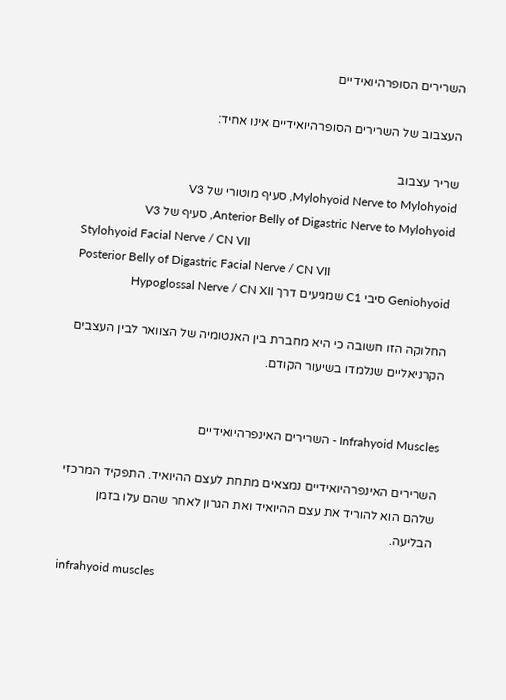השרירים הסופרהיואידיים

העצבוב של השרירים הסופרהיואידיים אינו אחיד:

שריר עצבוב
Mylohyoid Nerve to Mylohyoid, סעיף מוטורי של V3
Anterior Belly of Digastric Nerve to Mylohyoid, סעיף של V3
Stylohyoid Facial Nerve / CN VII
Posterior Belly of Digastric Facial Nerve / CN VII
Geniohyoid סיבי C1 שמגיעים דרך Hypoglossal Nerve / CN XII

החלוקה הזו חשובה כי היא מחברת בין האנטומיה של הצוואר לבין העצבים הקרניאליים שנלמדו בשיעור הקודם.


Infrahyoid Muscles - השרירים האינפרהיואידיים

השרירים האינפרהיואידיים נמצאים מתחת לעצם ההיואיד. התפקיד המרכזי שלהם הוא להוריד את עצם ההיואיד ואת הגרון לאחר שהם עלו בזמן הבליעה.

infrahyoid muscles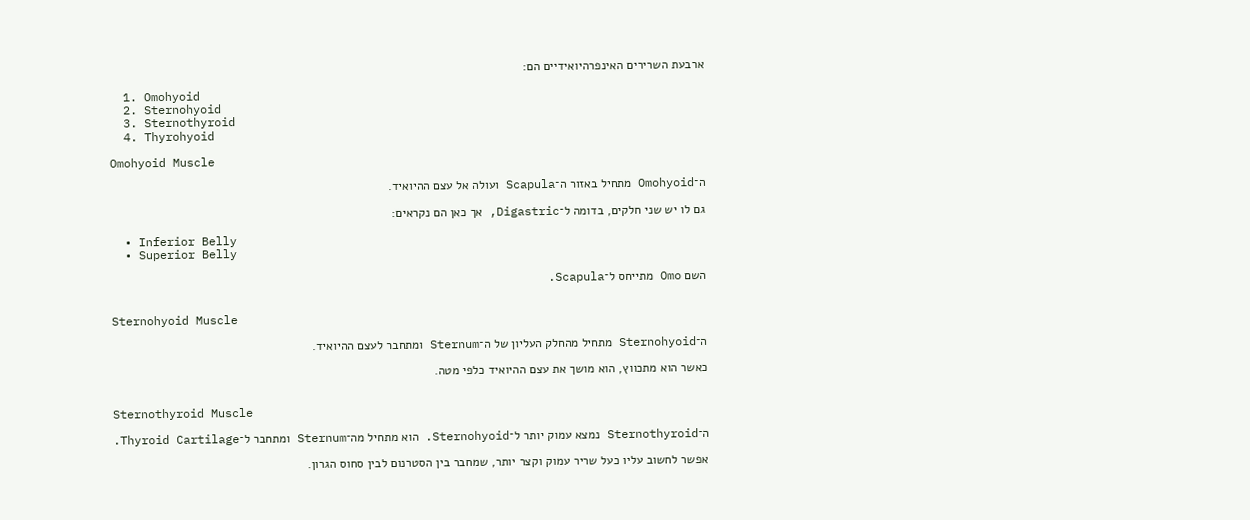ארבעת השרירים האינפרהיואידיים הם:

  1. Omohyoid
  2. Sternohyoid
  3. Sternothyroid
  4. Thyrohyoid

Omohyoid Muscle

ה־Omohyoid מתחיל באזור ה־Scapula ועולה אל עצם ההיואיד.

גם לו יש שני חלקים, בדומה ל־Digastric, אך כאן הם נקראים:

  • Inferior Belly
  • Superior Belly

השם Omo מתייחס ל־Scapula.


Sternohyoid Muscle

ה־Sternohyoid מתחיל מהחלק העליון של ה־Sternum ומתחבר לעצם ההיואיד.

כאשר הוא מתכווץ, הוא מושך את עצם ההיואיד כלפי מטה.


Sternothyroid Muscle

ה־Sternothyroid נמצא עמוק יותר ל־Sternohyoid. הוא מתחיל מה־Sternum ומתחבר ל־Thyroid Cartilage.

אפשר לחשוב עליו כעל שריר עמוק וקצר יותר, שמחבר בין הסטרנום לבין סחוס הגרון.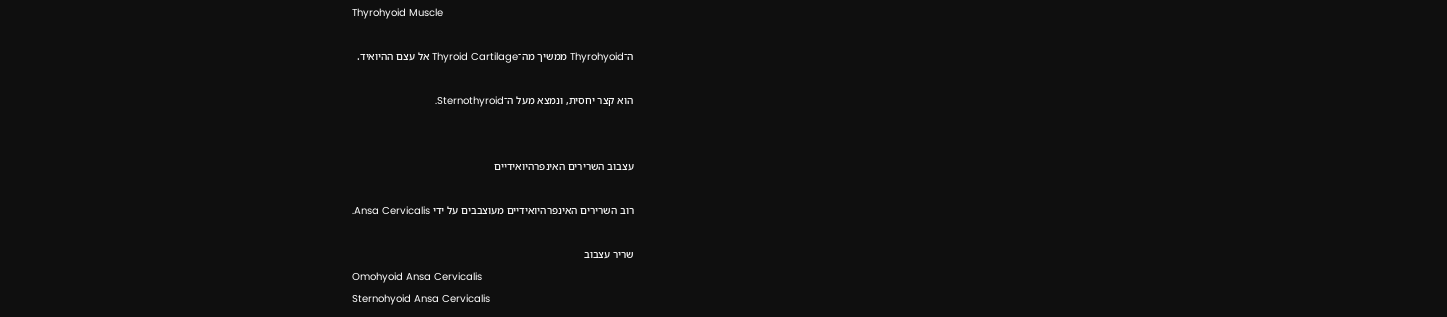Thyrohyoid Muscle

ה־Thyrohyoid ממשיך מה־Thyroid Cartilage אל עצם ההיואיד.

הוא קצר יחסית, ונמצא מעל ה־Sternothyroid.


עצבוב השרירים האינפרהיואידיים

רוב השרירים האינפרהיואידיים מעוצבבים על ידי Ansa Cervicalis.

שריר עצבוב
Omohyoid Ansa Cervicalis
Sternohyoid Ansa Cervicalis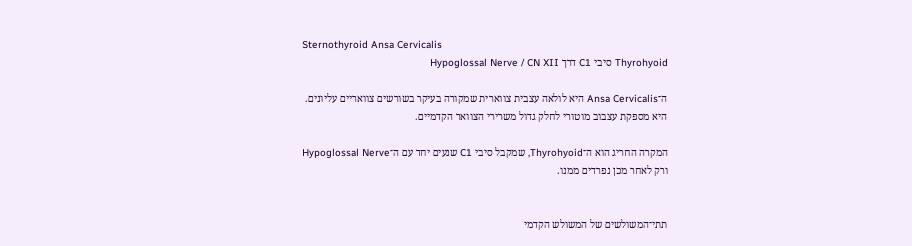Sternothyroid Ansa Cervicalis
Thyrohyoid סיבי C1 דרך Hypoglossal Nerve / CN XII

ה־Ansa Cervicalis היא לולאה עצבית צווארית שמקורה בעיקר בשורשים צוואריים עליונים. היא מספקת עצבוב מוטורי לחלק גדול משרירי הצוואר הקדמיים.

המקרה החריג הוא ה־Thyrohyoid, שמקבל סיבי C1 שנעים יחד עם ה־Hypoglossal Nerve ורק לאחר מכן נפרדים ממנו.


תתי־המשולשים של המשולש הקדמי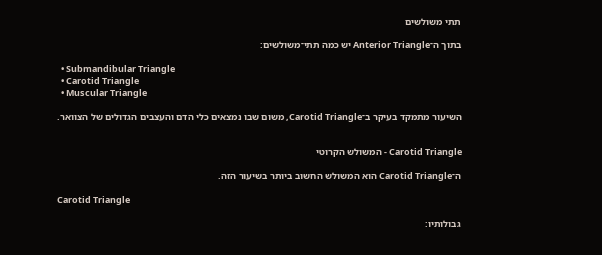תתי משולשים

בתוך ה־Anterior Triangle יש כמה תתי־משולשים:

  • Submandibular Triangle
  • Carotid Triangle
  • Muscular Triangle

השיעור מתמקד בעיקר ב־Carotid Triangle, משום שבו נמצאים כלי הדם והעצבים הגדולים של הצוואר.


Carotid Triangle - המשולש הקרוטי

ה־Carotid Triangle הוא המשולש החשוב ביותר בשיעור הזה.

Carotid Triangle

גבולותיו: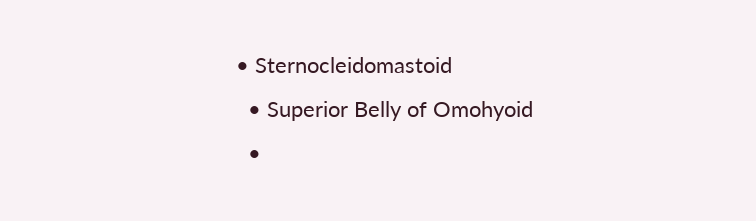• Sternocleidomastoid
  • Superior Belly of Omohyoid
  •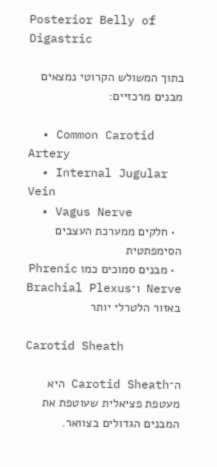Posterior Belly of Digastric

בתוך המשולש הקרוטי נמצאים מבנים מרכזיים:

  • Common Carotid Artery
  • Internal Jugular Vein
  • Vagus Nerve
  • חלקים ממערכת העצבים הסימפתטית
  • מבנים סמוכים כמו Phrenic Nerve ו־Brachial Plexus באזור הלטרלי יותר

Carotid Sheath

ה־Carotid Sheath היא מעטפת פציאלית שעוטפת את המבנים הגדולים בצוואר.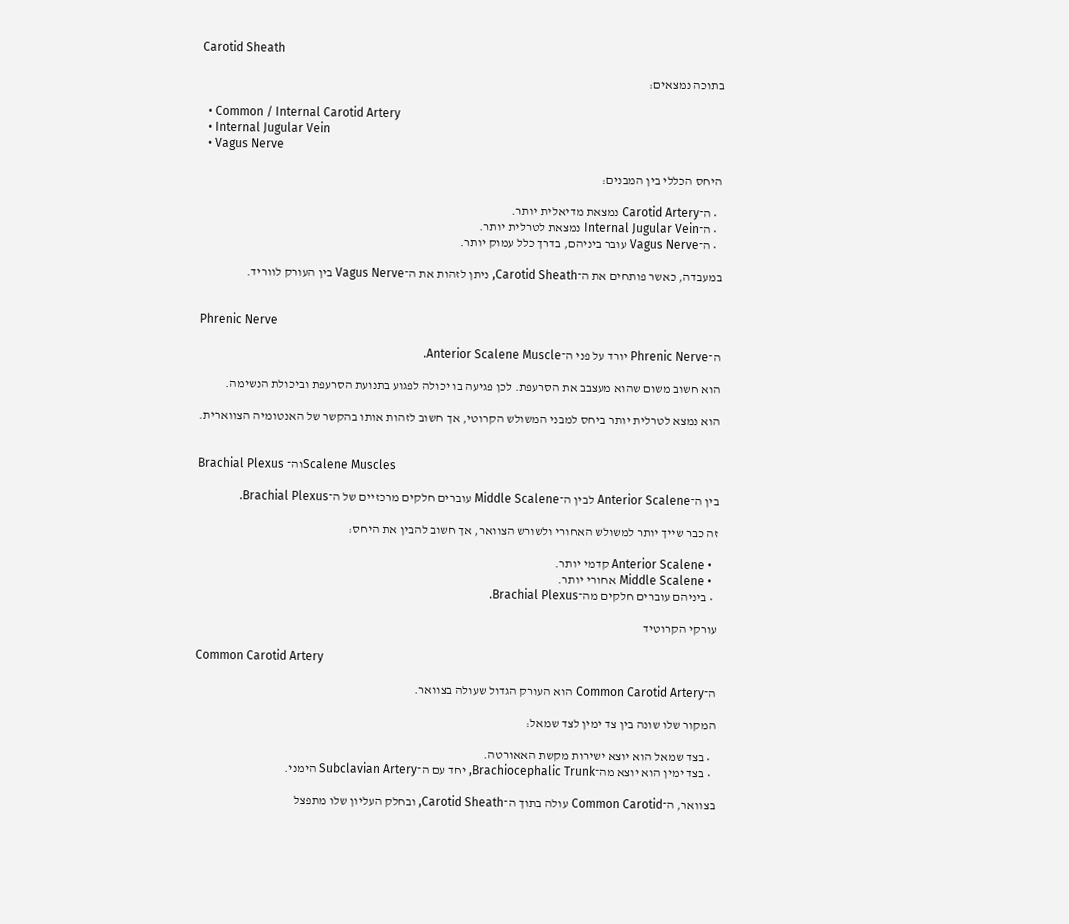Carotid Sheath

בתוכה נמצאים:

  • Common / Internal Carotid Artery
  • Internal Jugular Vein
  • Vagus Nerve

היחס הכללי בין המבנים:

  • ה־Carotid Artery נמצאת מדיאלית יותר.
  • ה־Internal Jugular Vein נמצאת לטרלית יותר.
  • ה־Vagus Nerve עובר ביניהם, בדרך כלל עמוק יותר.

במעבדה, כאשר פותחים את ה־Carotid Sheath, ניתן לזהות את ה־Vagus Nerve בין העורק לווריד.


Phrenic Nerve

ה־Phrenic Nerve יורד על פני ה־Anterior Scalene Muscle.

הוא חשוב משום שהוא מעצבב את הסרעפת. לכן פגיעה בו יכולה לפגוע בתנועת הסרעפת וביכולת הנשימה.

הוא נמצא לטרלית יותר ביחס למבני המשולש הקרוטי, אך חשוב לזהות אותו בהקשר של האנטומיה הצווארית.


Brachial Plexus וה־Scalene Muscles

בין ה־Anterior Scalene לבין ה־Middle Scalene עוברים חלקים מרכזיים של ה־Brachial Plexus.

זה כבר שייך יותר למשולש האחורי ולשורש הצוואר, אך חשוב להבין את היחס:

  • Anterior Scalene קדמי יותר.
  • Middle Scalene אחורי יותר.
  • ביניהם עוברים חלקים מה־Brachial Plexus.

עורקי הקרוטיד

Common Carotid Artery

ה־Common Carotid Artery הוא העורק הגדול שעולה בצוואר.

המקור שלו שונה בין צד ימין לצד שמאל:

  • בצד שמאל הוא יוצא ישירות מקשת האאורטה.
  • בצד ימין הוא יוצא מה־Brachiocephalic Trunk, יחד עם ה־Subclavian Artery הימני.

בצוואר, ה־Common Carotid עולה בתוך ה־Carotid Sheath, ובחלק העליון שלו מתפצל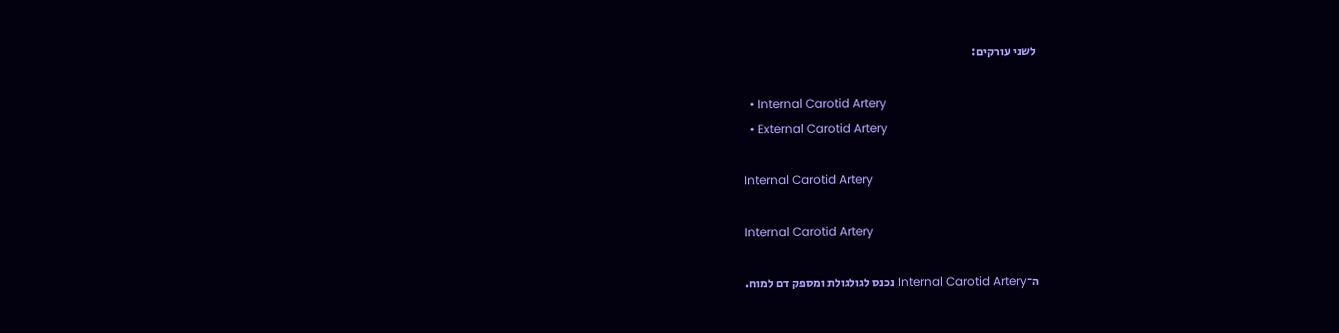לשני עורקים:

  • Internal Carotid Artery
  • External Carotid Artery

Internal Carotid Artery

Internal Carotid Artery

ה־Internal Carotid Artery נכנס לגולגולת ומספק דם למוח.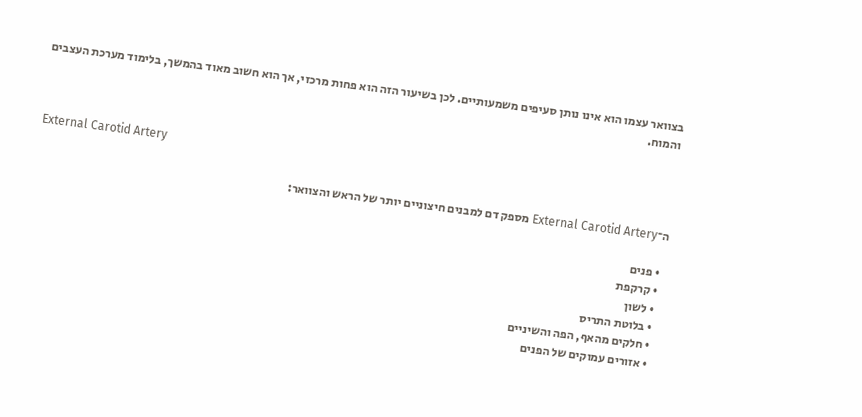בצוואר עצמו הוא אינו נותן סעיפים משמעותיים. לכן בשיעור הזה הוא פחות מרכזי, אך הוא חשוב מאוד בהמשך, בלימוד מערכת העצבים והמוח.


External Carotid Artery

ה־External Carotid Artery מספק דם למבנים חיצוניים יותר של הראש והצוואר:

  • פנים
  • קרקפת
  • לשון
  • בלוטת התריס
  • חלקים מהאף, הפה והשיניים
  • אזורים עמוקים של הפנים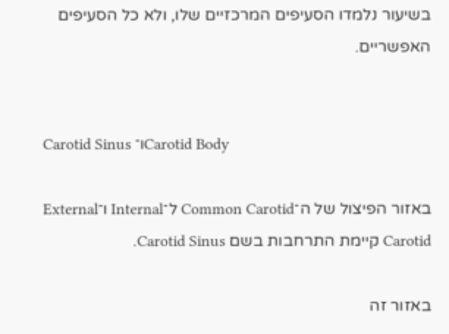בשיעור נלמדו הסעיפים המרכזיים שלו, ולא כל הסעיפים האפשריים.


Carotid Sinus ו־Carotid Body

באזור הפיצול של ה־Common Carotid ל־Internal ו־External Carotid קיימת התרחבות בשם Carotid Sinus.

באזור זה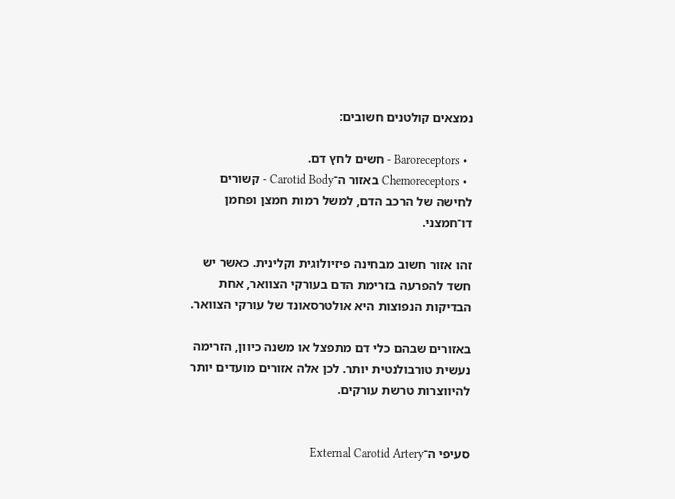נמצאים קולטנים חשובים:

  • Baroreceptors - חשים לחץ דם.
  • Chemoreceptors באזור ה־Carotid Body - קשורים לחישה של הרכב הדם, למשל רמות חמצן ופחמן דו־חמצני.

זהו אזור חשוב מבחינה פיזיולוגית וקלינית. כאשר יש חשד להפרעה בזרימת הדם בעורקי הצוואר, אחת הבדיקות הנפוצות היא אולטרסאונד של עורקי הצוואר.

באזורים שבהם כלי דם מתפצל או משנה כיוון, הזרימה נעשית טורבולנטית יותר. לכן אלה אזורים מועדים יותר להיווצרות טרשת עורקים.


סעיפי ה־External Carotid Artery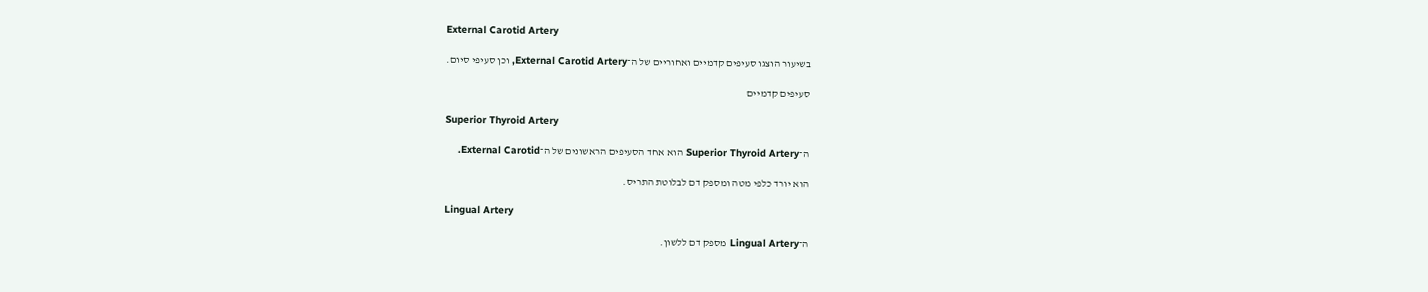External Carotid Artery

בשיעור הוצגו סעיפים קדמיים ואחוריים של ה־External Carotid Artery, וכן סעיפי סיום.

סעיפים קדמיים

Superior Thyroid Artery

ה־Superior Thyroid Artery הוא אחד הסעיפים הראשונים של ה־External Carotid.

הוא יורד כלפי מטה ומספק דם לבלוטת התריס.

Lingual Artery

ה־Lingual Artery מספק דם ללשון.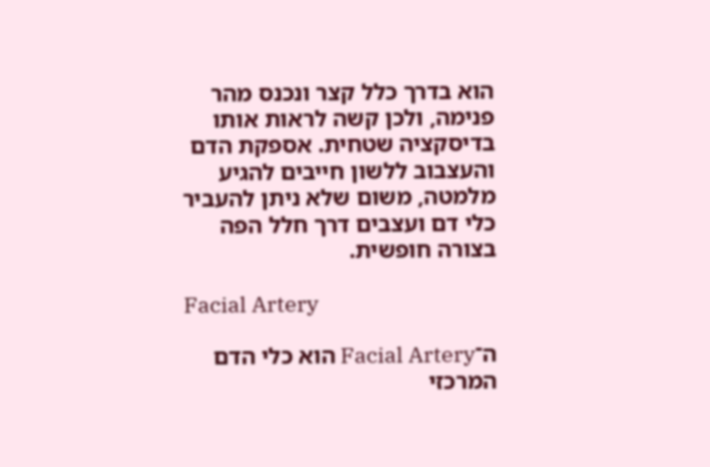הוא בדרך כלל קצר ונכנס מהר פנימה, ולכן קשה לראות אותו בדיסקציה שטחית. אספקת הדם והעצבוב ללשון חייבים להגיע מלמטה, משום שלא ניתן להעביר כלי דם ועצבים דרך חלל הפה בצורה חופשית.

Facial Artery

ה־Facial Artery הוא כלי הדם המרכזי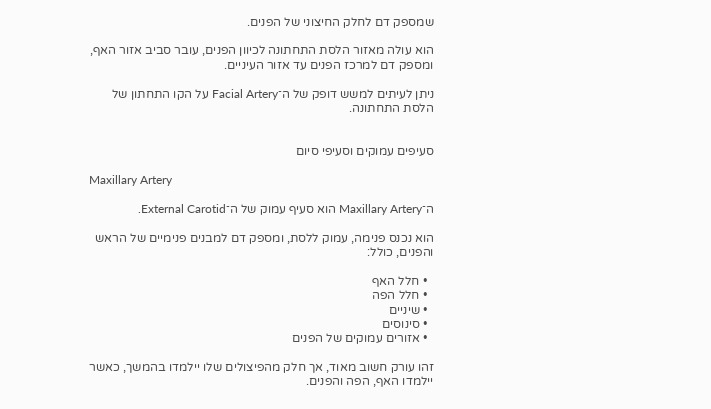שמספק דם לחלק החיצוני של הפנים.

הוא עולה מאזור הלסת התחתונה לכיוון הפנים, עובר סביב אזור האף, ומספק דם למרכז הפנים עד אזור העיניים.

ניתן לעיתים למשש דופק של ה־Facial Artery על הקו התחתון של הלסת התחתונה.


סעיפים עמוקים וסעיפי סיום

Maxillary Artery

ה־Maxillary Artery הוא סעיף עמוק של ה־External Carotid.

הוא נכנס פנימה, עמוק ללסת, ומספק דם למבנים פנימיים של הראש והפנים, כולל:

  • חלל האף
  • חלל הפה
  • שיניים
  • סינוסים
  • אזורים עמוקים של הפנים

זהו עורק חשוב מאוד, אך חלק מהפיצולים שלו יילמדו בהמשך, כאשר יילמדו האף, הפה והפנים.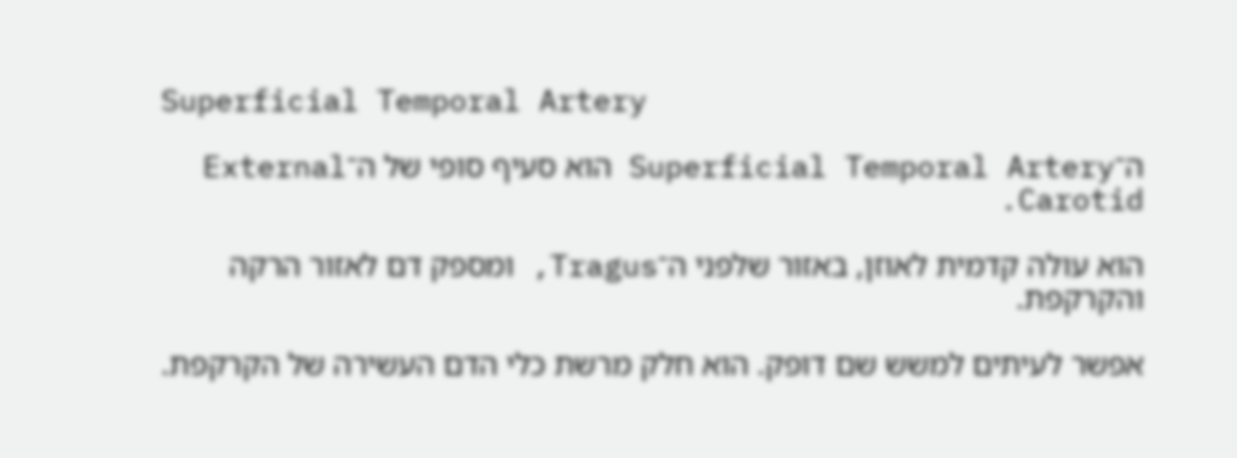Superficial Temporal Artery

ה־Superficial Temporal Artery הוא סעיף סופי של ה־External Carotid.

הוא עולה קדמית לאוזן, באזור שלפני ה־Tragus, ומספק דם לאזור הרקה והקרקפת.

אפשר לעיתים למשש שם דופק. הוא חלק מרשת כלי הדם העשירה של הקרקפת.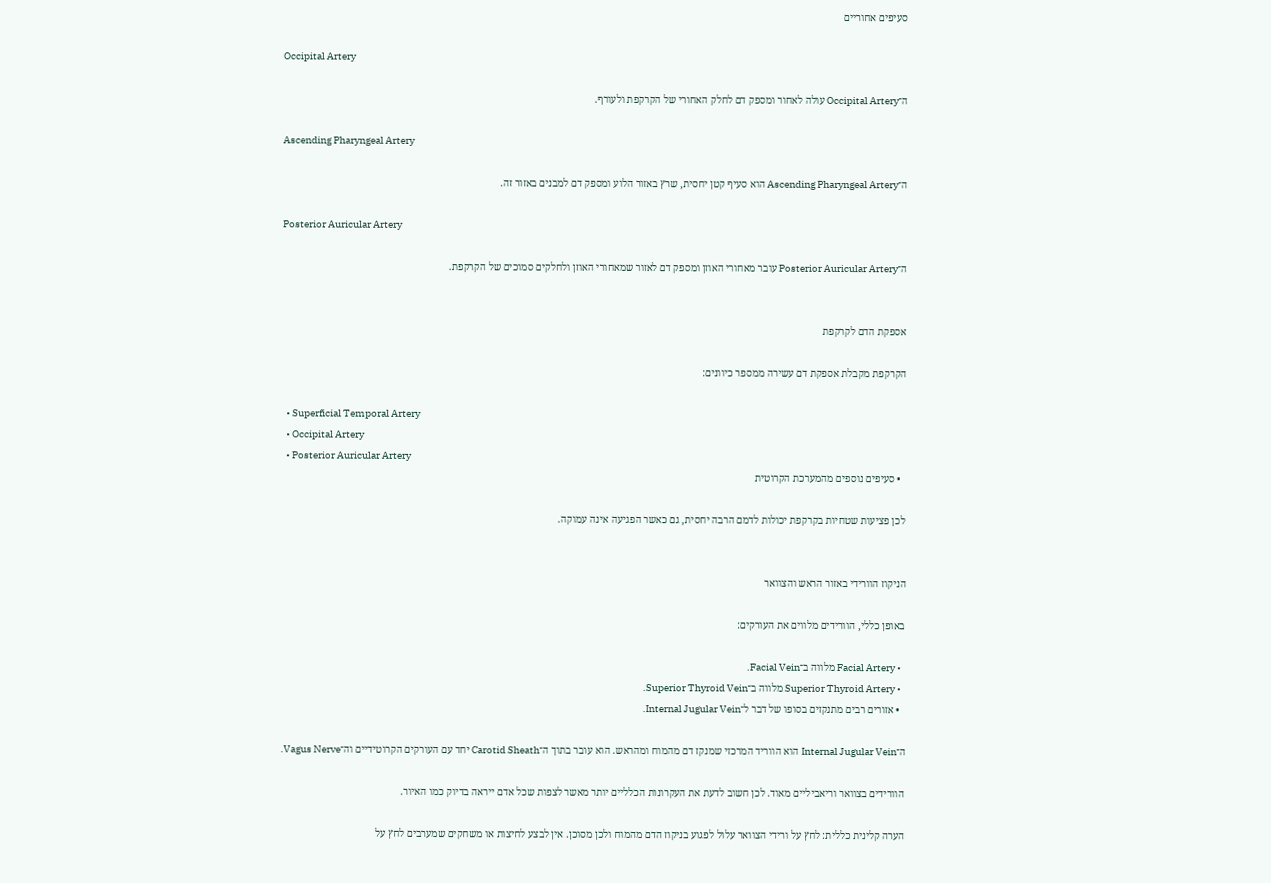סעיפים אחוריים

Occipital Artery

ה־Occipital Artery עולה לאחור ומספק דם לחלק האחורי של הקרקפת ולעורף.

Ascending Pharyngeal Artery

ה־Ascending Pharyngeal Artery הוא סעיף קטן יחסית, שרץ באזור הלוע ומספק דם למבנים באזור זה.

Posterior Auricular Artery

ה־Posterior Auricular Artery עובר מאחורי האוזן ומספק דם לאזור שמאחורי האוזן ולחלקים סמוכים של הקרקפת.


אספקת הדם לקרקפת

הקרקפת מקבלת אספקת דם עשירה ממספר כיוונים:

  • Superficial Temporal Artery
  • Occipital Artery
  • Posterior Auricular Artery
  • סעיפים נוספים מהמערכת הקרוטית

לכן פציעות שטחיות בקרקפת יכולות לדמם הרבה יחסית, גם כאשר הפגיעה אינה עמוקה.


הניקוז הוורידי באזור הראש והצוואר

באופן כללי, הוורידים מלווים את העורקים:

  • Facial Artery מלווה ב־Facial Vein.
  • Superior Thyroid Artery מלווה ב־Superior Thyroid Vein.
  • אזורים רבים מתנקזים בסופו של דבר ל־Internal Jugular Vein.

ה־Internal Jugular Vein הוא הווריד המרכזי שמנקז דם מהמוח ומהראש. הוא עובר בתוך ה־Carotid Sheath יחד עם העורקים הקרוטידיים וה־Vagus Nerve.

הוורידים בצוואר וריאביליים מאוד. לכן חשוב לדעת את העקרונות הכלליים יותר מאשר לצפות שכל אדם ייראה בדיוק כמו האיור.

הערה קלינית כללית: לחץ על ורידי הצוואר עלול לפגוע בניקוז הדם מהמוח ולכן מסוכן. אין לבצע לחיצות או משחקים שמערבים לחץ על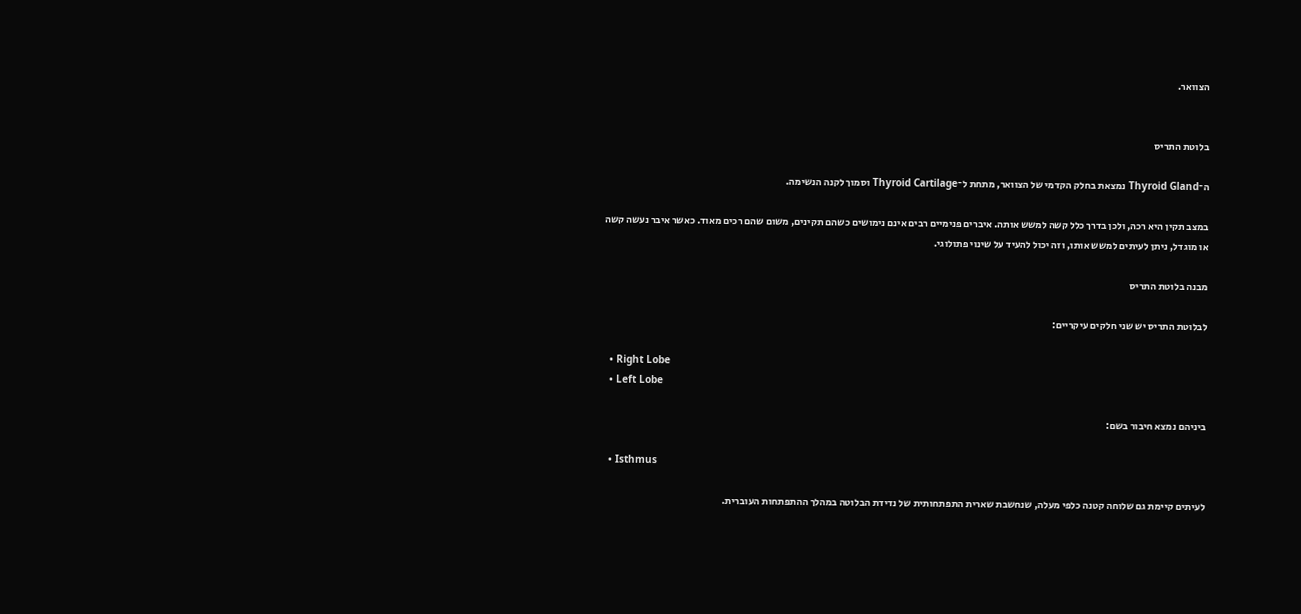הצוואר.


בלוטת התריס

ה־Thyroid Gland נמצאת בחלק הקדמי של הצוואר, מתחת ל־Thyroid Cartilage וסמוך לקנה הנשימה.

במצב תקין היא רכה, ולכן בדרך כלל קשה למשש אותה. איברים פנימיים רבים אינם נימושים כשהם תקינים, משום שהם רכים מאוד. כאשר איבר נעשה קשה או מוגדל, ניתן לעיתים למשש אותו, וזה יכול להעיד על שינוי פתולוגי.

מבנה בלוטת התריס

לבלוטת התריס יש שני חלקים עיקריים:

  • Right Lobe
  • Left Lobe

ביניהם נמצא חיבור בשם:

  • Isthmus

לעיתים קיימת גם שלוחה קטנה כלפי מעלה, שנחשבת שארית התפתחותית של נדידת הבלוטה במהלך ההתפתחות העוברית.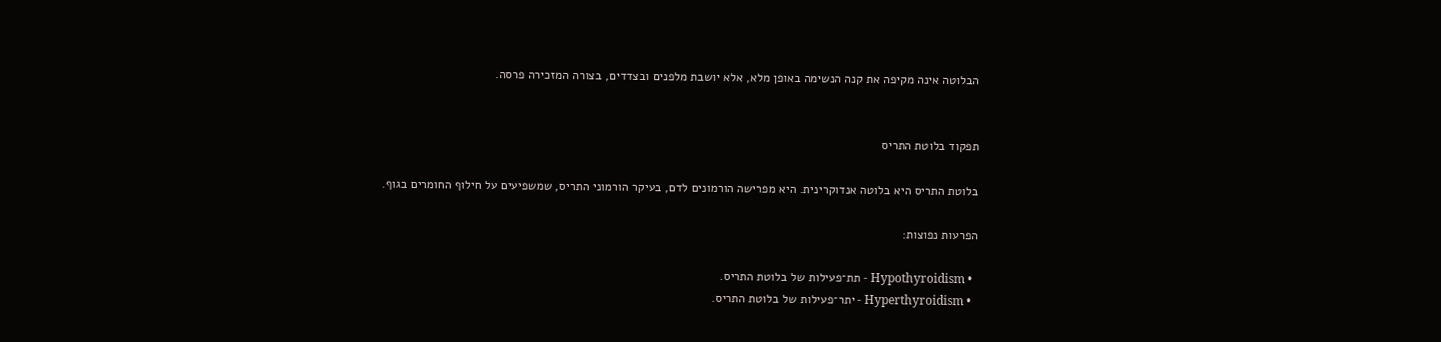הבלוטה אינה מקיפה את קנה הנשימה באופן מלא, אלא יושבת מלפנים ובצדדים, בצורה המזכירה פרסה.


תפקוד בלוטת התריס

בלוטת התריס היא בלוטה אנדוקרינית. היא מפרישה הורמונים לדם, בעיקר הורמוני התריס, שמשפיעים על חילוף החומרים בגוף.

הפרעות נפוצות:

  • Hypothyroidism - תת־פעילות של בלוטת התריס.
  • Hyperthyroidism - יתר־פעילות של בלוטת התריס.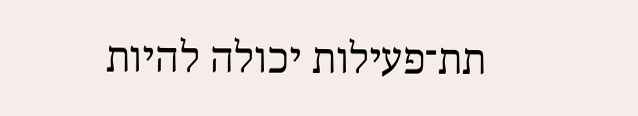תת־פעילות יכולה להיות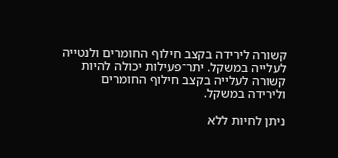קשורה לירידה בקצב חילוף החומרים ולנטייה לעלייה במשקל. יתר־פעילות יכולה להיות קשורה לעלייה בקצב חילוף החומרים ולירידה במשקל.

ניתן לחיות ללא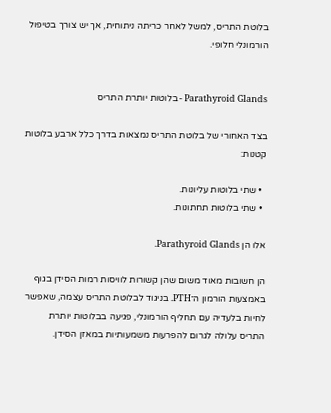בלוטת התריס, למשל לאחר כריתה ניתוחית, אך יש צורך בטיפול הורמונלי חלופי.


Parathyroid Glands - בלוטות יותרת התריס

בצד האחורי של בלוטת התריס נמצאות בדרך כלל ארבע בלוטות קטנות:

  • שתי בלוטות עליונות.
  • שתי בלוטות תחתונות.

אלו הן Parathyroid Glands.

הן חשובות מאוד משום שהן קשורות לוויסות רמות הסידן בגוף באמצעות הורמון ה־PTH. בניגוד לבלוטת התריס עצמה, שאפשר לחיות בלעדיה עם תחליף הורמונלי, פגיעה בבלוטות יותרת התריס עלולה לגרום להפרעות משמעותיות במאזן הסידן.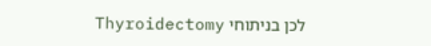לכן בניתוחי Thyroidectomy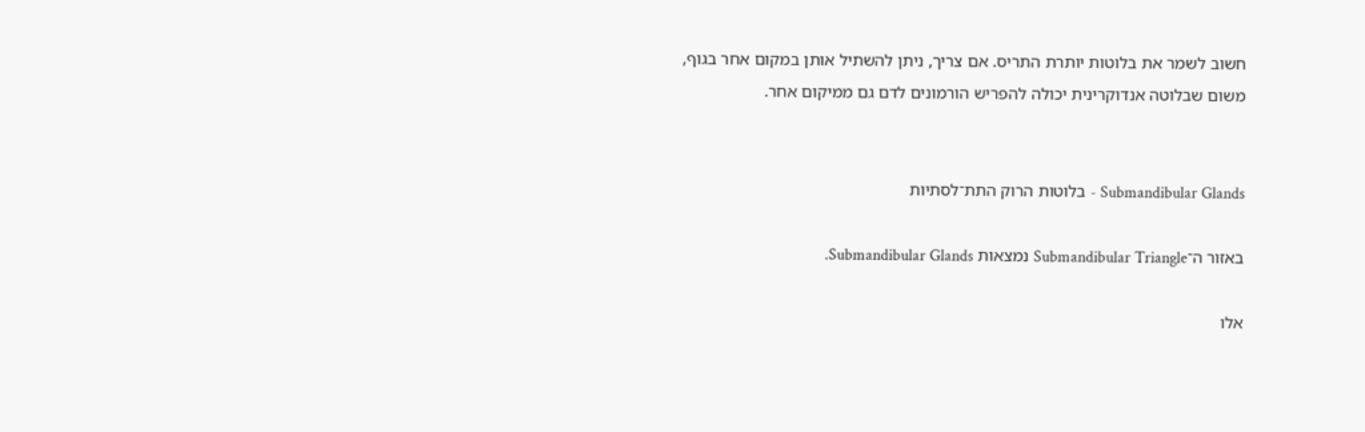חשוב לשמר את בלוטות יותרת התריס. אם צריך, ניתן להשתיל אותן במקום אחר בגוף, משום שבלוטה אנדוקרינית יכולה להפריש הורמונים לדם גם ממיקום אחר.


Submandibular Glands - בלוטות הרוק התת־לסתיות

באזור ה־Submandibular Triangle נמצאות Submandibular Glands.

אלו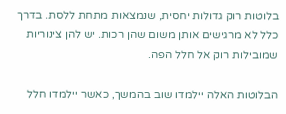בלוטות רוק גדולות יחסית, שנמצאות מתחת ללסת. בדרך כלל לא מרגישים אותן משום שהן רכות. יש להן צינוריות שמובילות רוק אל חלל הפה.

הבלוטות האלה יילמדו שוב בהמשך, כאשר יילמדו חלל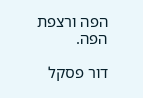הפה ורצפת הפה.

דור פסקל